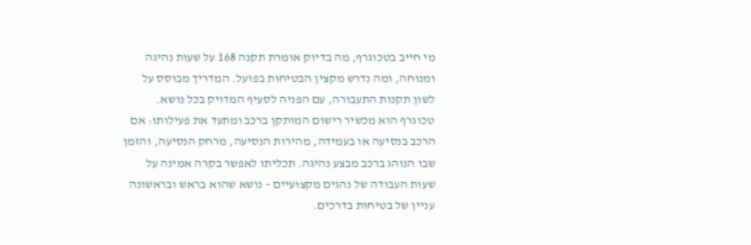מי חייב בטכוגרף, מה בדיוק אומרת תקנה 168 על שעות נהיגה ומנוחה, ומה נדרש מקצין הבטיחות בפועל. המדריך מבוסס על לשון תקנות התעבורה, עם הפניה לסעיף המדויק בכל נושא.
טכוגרף הוא מכשיר רישום המותקן ברכב ומתעד את פעילותו: אם הרכב בנסיעה או בעמידה, מהירות הנסיעה, מרחק הנסיעה, והזמן שבו הנוהג ברכב מבצע נהיגה. תכליתו לאפשר בקרה אמינה על שעות העבודה של נהגים מקצועיים – נושא שהוא בראש ובראשונה עניין של בטיחות בדרכים.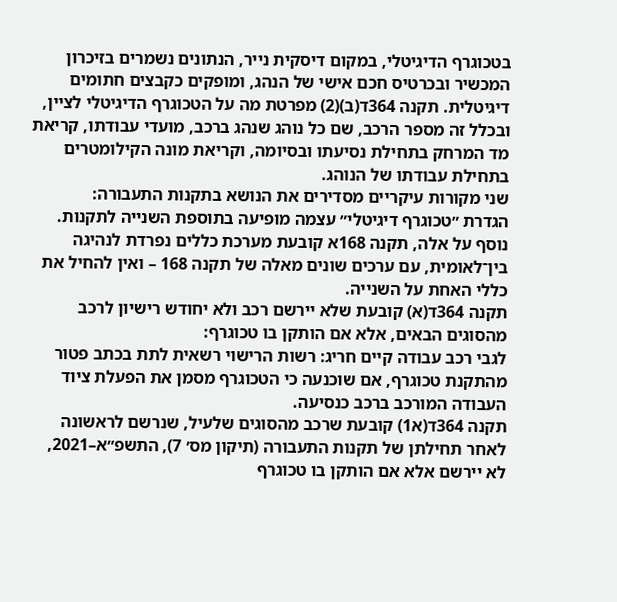בטכוגרף הדיגיטלי, במקום דיסקית נייר, הנתונים נשמרים בזיכרון המכשיר ובכרטיס חכם אישי של הנהג, ומופקים כקבצים חתומים דיגיטלית. תקנה 364ד(ב)(2) מפרטת מה על הטכוגרף הדיגיטלי לציין, ובכלל זה מספר הרכב, שם כל נוהג שנהג ברכב, מועדי עבודתו, קריאת מד המרחק בתחילת נסיעתו ובסיומה, וקריאת מונה הקילומטרים בתחילת עבודתו של הנוהג.
שני מקורות עיקריים מסדירים את הנושא בתקנות התעבורה:
הגדרת ״טכוגרף דיגיטלי״ עצמה מופיעה בתוספת השנייה לתקנות. נוסף על אלה, תקנה 168א קובעת מערכת כללים נפרדת לנהיגה בין־לאומית, עם ערכים שונים מאלה של תקנה 168 – ואין להחיל את כללי האחת על השנייה.
תקנה 364ד(א) קובעת שלא יירשם רכב ולא יחודש רישיון לרכב מהסוגים הבאים, אלא אם הותקן בו טכוגרף:
לגבי רכב עבודה קיים חריג: רשות הרישוי רשאית לתת בכתב פטור מהתקנת טכוגרף, אם שוכנעה כי הטכוגרף מסמן את הפעלת ציוד העבודה המורכב ברכב כנסיעה.
תקנה 364ד(א1) קובעת שרכב מהסוגים שלעיל, שנרשם לראשונה לאחר תחילתן של תקנות התעבורה (תיקון מס׳ 7), התשפ״א–2021, לא יירשם אלא אם הותקן בו טכוגרף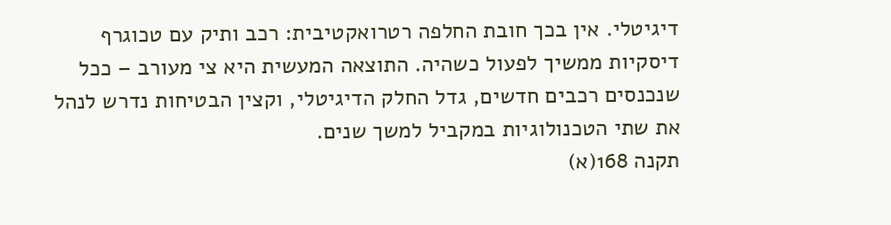דיגיטלי. אין בכך חובת החלפה רטרואקטיבית: רכב ותיק עם טכוגרף דיסקיות ממשיך לפעול כשהיה. התוצאה המעשית היא צי מעורב – ככל שנכנסים רכבים חדשים, גדל החלק הדיגיטלי, וקצין הבטיחות נדרש לנהל את שתי הטכנולוגיות במקביל למשך שנים.
תקנה 168(א)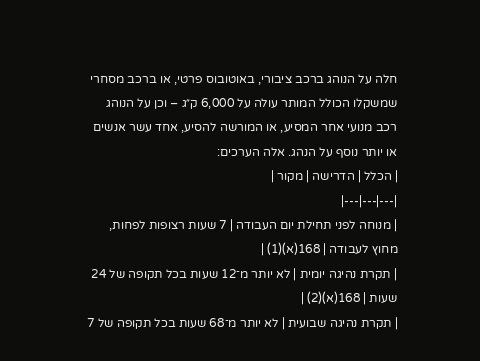חלה על הנוהג ברכב ציבורי, באוטובוס פרטי, או ברכב מסחרי שמשקלו הכולל המותר עולה על 6,000 ק״ג – וכן על הנוהג רכב מנועי אחר המסיע, או המורשה להסיע, אחד עשר אנשים או יותר נוסף על הנהג. אלה הערכים:
| הכלל | הדרישה | מקור |
|---|---|---|
| מנוחה לפני תחילת יום העבודה | 7 שעות רצופות לפחות, מחוץ לעבודה | 168(א)(1) |
| תקרת נהיגה יומית | לא יותר מ־12 שעות בכל תקופה של 24 שעות | 168(א)(2) |
| תקרת נהיגה שבועית | לא יותר מ־68 שעות בכל תקופה של 7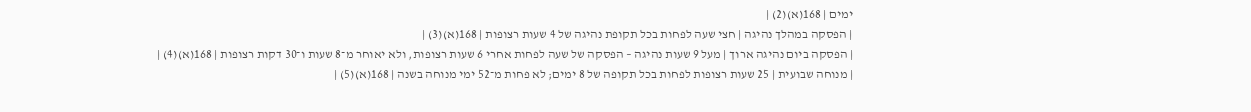ימים | 168(א)(2) |
| הפסקה במהלך נהיגה | חצי שעה לפחות בכל תקופת נהיגה של 4 שעות רצופות | 168(א)(3) |
| הפסקה ביום נהיגה ארוך | מעל 9 שעות נהיגה – הפסקה של שעה לפחות אחרי 6 שעות רצופות, ולא יאוחר מ־8 שעות ו־30 דקות רצופות | 168(א)(4) |
| מנוחה שבועית | 25 שעות רצופות לפחות בכל תקופה של 8 ימים; לא פחות מ־52 ימי מנוחה בשנה | 168(א)(5) |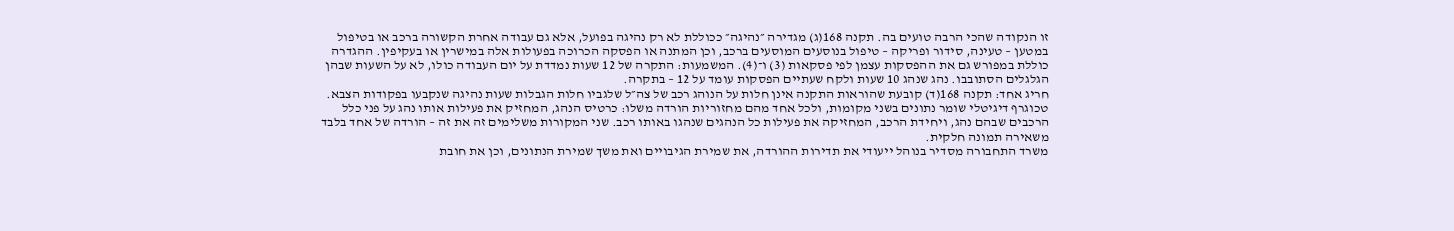זו הנקודה שהכי הרבה טועים בה. תקנה 168(ג) מגדירה ״נהיגה״ ככוללת לא רק נהיגה בפועל, אלא גם עבודה אחרת הקשורה ברכב או בטיפול במטען – טעינה, סידור ופריקה – טיפול בנוסעים המוסעים ברכב, וכן המתנה או הפסקה הכרוכה בפעולות אלה במישרין או בעקיפין. ההגדרה כוללת במפורש גם את ההפסקות עצמן לפי פסקאות (3) ו־(4). המשמעות: התקרה של 12 שעות נמדדת על יום העבודה כולו, לא על השעות שבהן הגלגלים הסתובבו. נהג שנהג 10 שעות ולקח שעתיים הפסקות עומד על 12 – בתקרה.
חריג אחד: תקנה 168(ד) קובעת שהוראות התקנה אינן חלות על הנוהג רכב של צה״ל שלגביו חלות הגבלות שעות נהיגה שנקבעו בפקודות הצבא.
טכוגרף דיגיטלי שומר נתונים בשני מקומות, ולכל אחד מהם מחזוריות הורדה משלו: כרטיס הנהג, המחזיק את פעילות אותו נהג על פני כלל הרכבים שבהם נהג, ויחידת הרכב, המחזיקה את פעילות כל הנהגים שנהגו באותו רכב. שני המקורות משלימים זה את זה – הורדה של אחד בלבד משאירה תמונה חלקית.
משרד התחבורה מסדיר בנוהל ייעודי את תדירות ההורדה, את שמירת הגיבויים ואת משך שמירת הנתונים, וכן את חובת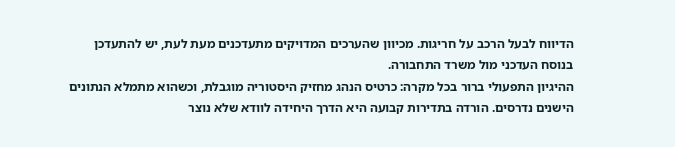הדיווח לבעל הרכב על חריגות. מכיוון שהערכים המדויקים מתעדכנים מעת לעת, יש להתעדכן בנוסח העדכני מול משרד התחבורה.
ההיגיון התפעולי ברור בכל מקרה: כרטיס הנהג מחזיק היסטוריה מוגבלת, וכשהוא מתמלא הנתונים הישנים נדרסים. הורדה בתדירות קבועה היא הדרך היחידה לוודא שלא נוצר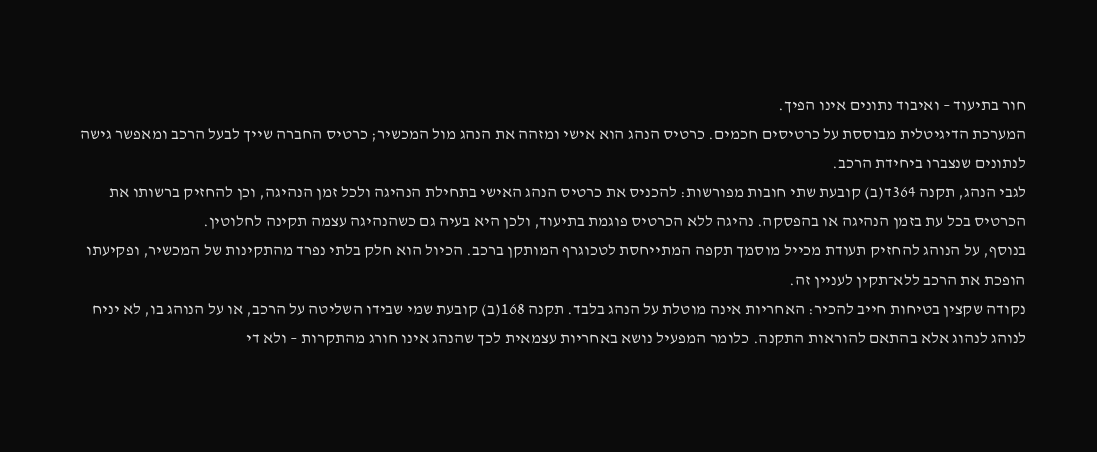חור בתיעוד – ואיבוד נתונים אינו הפיך.
המערכת הדיגיטלית מבוססת על כרטיסים חכמים. כרטיס הנהג הוא אישי ומזהה את הנהג מול המכשיר; כרטיס החברה שייך לבעל הרכב ומאפשר גישה לנתונים שנצברו ביחידת הרכב.
לגבי הנהג, תקנה 364ד(ב) קובעת שתי חובות מפורשות: להכניס את כרטיס הנהג האישי בתחילת הנהיגה ולכל זמן הנהיגה, וכן להחזיק ברשותו את הכרטיס בכל עת בזמן הנהיגה או בהפסקה. נהיגה ללא הכרטיס פוגמת בתיעוד, ולכן היא בעיה גם כשהנהיגה עצמה תקינה לחלוטין.
בנוסף, על הנוהג להחזיק תעודת מכייל מוסמך תקפה המתייחסת לטכוגרף המותקן ברכב. הכיול הוא חלק בלתי נפרד מהתקינות של המכשיר, ופקיעתו הופכת את הרכב ללא־תקין לעניין זה.
נקודה שקצין בטיחות חייב להכיר: האחריות אינה מוטלת על הנהג בלבד. תקנה 168(ב) קובעת שמי שבידו השליטה על הרכב, או על הנוהג בו, לא יניח לנוהג לנהוג אלא בהתאם להוראות התקנה. כלומר המפעיל נושא באחריות עצמאית לכך שהנהג אינו חורג מהתקרות – ולא די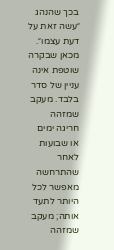בכך שהנהג ״עשה זאת על דעת עצמו״.
מכאן שבקרה שוטפת אינה עניין של סדר בלבד. מעקב שמזהה חריגה ימים או שבועות לאחר שהתרחשה מאפשר לכל היותר לתעד אותה; מעקב שמזהה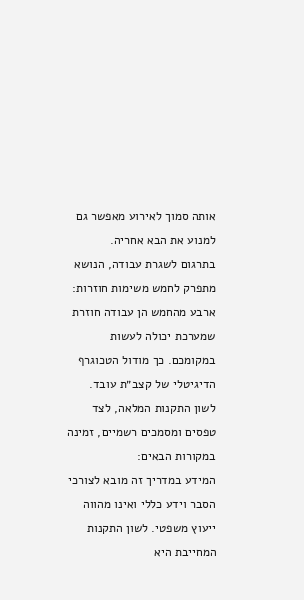אותה סמוך לאירוע מאפשר גם למנוע את הבא אחריה.
בתרגום לשגרת עבודה, הנושא מתפרק לחמש משימות חוזרות:
ארבע מהחמש הן עבודה חוזרת שמערכת יכולה לעשות במקומכם. כך מודול הטכוגרף הדיגיטלי של קצב״ת עובד.
לשון התקנות המלאה, לצד טפסים ומסמכים רשמיים, זמינה במקורות הבאים:
המידע במדריך זה מובא לצורכי הסבר וידע כללי ואינו מהווה ייעוץ משפטי. לשון התקנות המחייבת היא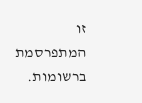זו המתפרסמת ברשומות.